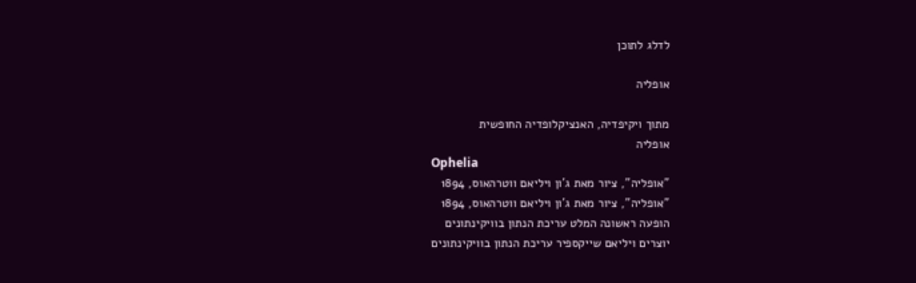לדלג לתוכן

אופליה

מתוך ויקיפדיה, האנציקלופדיה החופשית
אופליה
Ophelia
"אופליה", ציור מאת ג'ון ויליאם ווטרהאוס, 1894
"אופליה", ציור מאת ג'ון ויליאם ווטרהאוס, 1894
הופעה ראשונה המלט עריכת הנתון בוויקינתונים
יוצרים ויליאם שייקספיר עריכת הנתון בוויקינתונים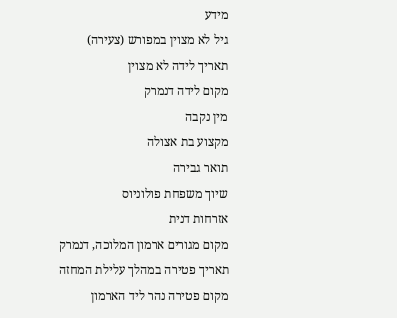מידע
גיל לא מצוין במפורש (צעירה)
תאריך לידה לא מצוין
מקום לידה דנמרק
מין נקבה
מקצוע בת אצולה
תואר גבירה
שיוך משפחת פולוניוס
אזרחות דנית
מקום מגורים ארמון המלוכה, דנמרק
תאריך פטירה במהלך עלילת המחזה
מקום פטירה נהר ליד הארמון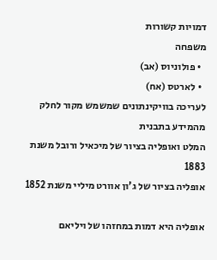דמויות קשורות
משפחה
  • פולוניוס (אב)
  • לארטס (אח)
לעריכה בוויקינתונים שמשמש מקור לחלק מהמידע בתבנית
המלט ואופליה בציור של מיכאיל ורובל משנת 1883
אופליה בציור של ג'ון אוורט מיליי משנת 1852

אופליה היא דמות במחזהו של ויליאם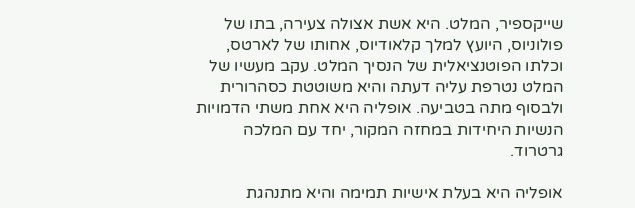שייקספיר, המלט. היא אשת אצולה צעירה, בתו של פולוניוס, היועץ למלך קלאודיוס, אחותו של לארטס, וכלתו הפוטנציאלית של הנסיך המלט. עקב מעשיו של המלט נטרפת עליה דעתה והיא משוטטת כסהרורית ולבסוף מתה בטביעה. אופליה היא אחת משתי הדמויות הנשיות היחידות במחזה המקור, יחד עם המלכה גרטרוד.

אופליה היא בעלת אישיות תמימה והיא מתנהגת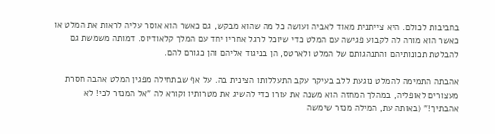בחביבות לכולם. היא צייתנית מאוד לאביה ועושה כל מה שהוא מבקש, גם כאשר הוא אוסר עליה לראות את המלט או כאשר הוא מורה לה לקבוע פגישה עם המלט כדי שיוכל לרגל אחריו יחד עם המלך קלאודיוס. דמותה משמשת גם להבלטת תכונותיהם והתנהגותם של המלט ולארטס, הן בניגוד אליהם והן כגורם להם.

אהבתה התמימה להמלט נוגעת ללב בעיקר עקב התעללותו הצינית בה. על אף שבתחילה מפגין המלט אהבה חסרת מעצורים לאופליה, במהלך המחזה הוא משנה את עורו כדי להשיג את מטרותיו וקורא לה "אל המנזר לכי! לא אהבתיך!" (באותה עת, המילה מנזר שימשה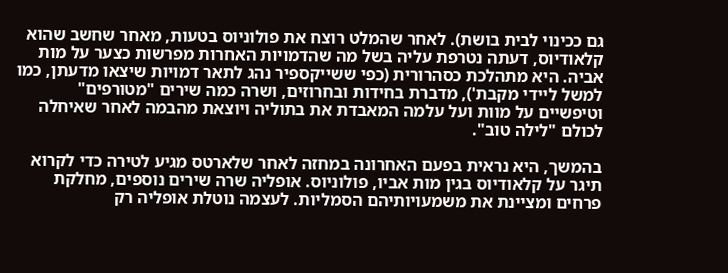גם ככינוי לבית בושת). לאחר שהמלט רוצח את פולוניוס בטעות, מאחר שחשב שהוא קלאודיוס, דעתה נטרפת עליה בשל מה שהדמויות האחרות מפרשות כצער על מות אביה. היא מתהלכת כסהרורית (כפי ששייקספיר נהג לתאר דמויות שיצאו מדעתן, כמו למשל ליידי מקבת'), מדברת בחידות ובחרוזים, ושרה כמה שירים "מטורפים" וטיפשיים על מוות ועל עלמה המאבדת את בתוליה ויוצאת מהבמה לאחר שאיחלה לכולם "לילה טוב".

בהמשך, היא נראית בפעם האחרונה במחזה לאחר שלארטס מגיע לטירה כדי לקרוא תיגר על קלאודיוס בגין מות אביו, פולוניוס. אופליה שרה שירים נוספים, מחלקת פרחים ומציינת את משמעויותיהם הסמליות. לעצמה נוטלת אופליה רק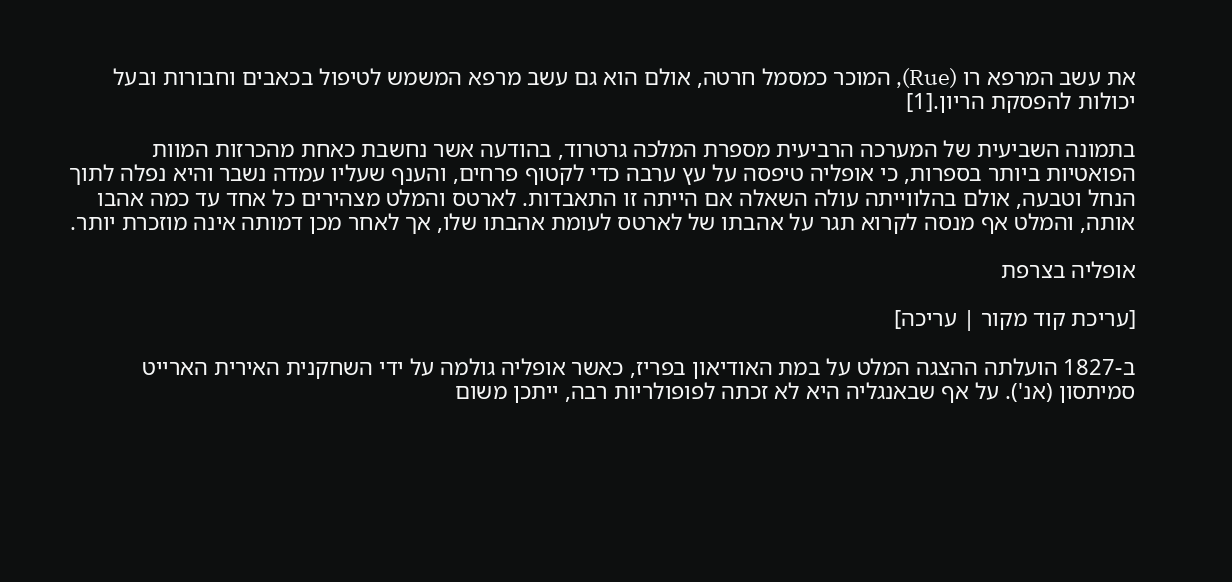את עשב המרפא רו (Rue), המוכר כמסמל חרטה, אולם הוא גם עשב מרפא המשמש לטיפול בכאבים וחבורות ובעל יכולות להפסקת הריון.[1]

בתמונה השביעית של המערכה הרביעית מספרת המלכה גרטרוד, בהודעה אשר נחשבת כאחת מהכרזות המוות הפואטיות ביותר בספרות, כי אופליה טיפסה על עץ ערבה כדי לקטוף פרחים, והענף שעליו עמדה נשבר והיא נפלה לתוך הנחל וטבעה, אולם בהלווייתה עולה השאלה אם הייתה זו התאבדות. לארטס והמלט מצהירים כל אחד עד כמה אהבו אותה, והמלט אף מנסה לקרוא תגר על אהבתו של לארטס לעומת אהבתו שלו, אך לאחר מכן דמותה אינה מוזכרת יותר.

אופליה בצרפת

[עריכת קוד מקור | עריכה]

ב-1827 הועלתה ההצגה המלט על במת האודיאון בפריז, כאשר אופליה גולמה על ידי השחקנית האירית הארייט סמיתסון (אנ'). על אף שבאנגליה היא לא זכתה לפופולריות רבה, ייתכן משום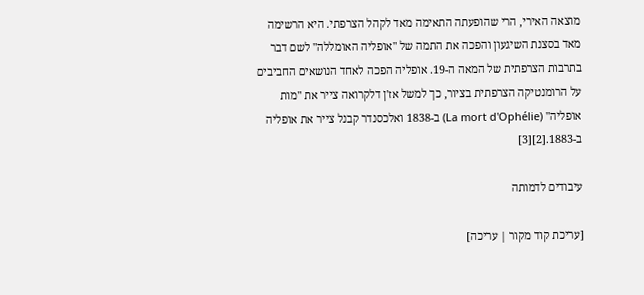מוצאה האירי, הרי שהופעתה התאימה מאד לקהל הצרפתי. היא הרשימה מאד בסצנת השיגעון והפכה את התמה של "אופליה האומללה" לשם דבר בתרבות הצרפתית של המאה ה-19. אופליה הפכה לאחד הנושאים החביבים על הרומנטיקה הצרפתית בציור, כך למשל אז'ן דלקרואה צייר את "מות אופליה" (La mort d'Ophélie) ב-1838 ואלכסנדר קבנל צייר את אופליה ב-1883.[2][3]

עיבודים לדמותה

[עריכת קוד מקור | עריכה]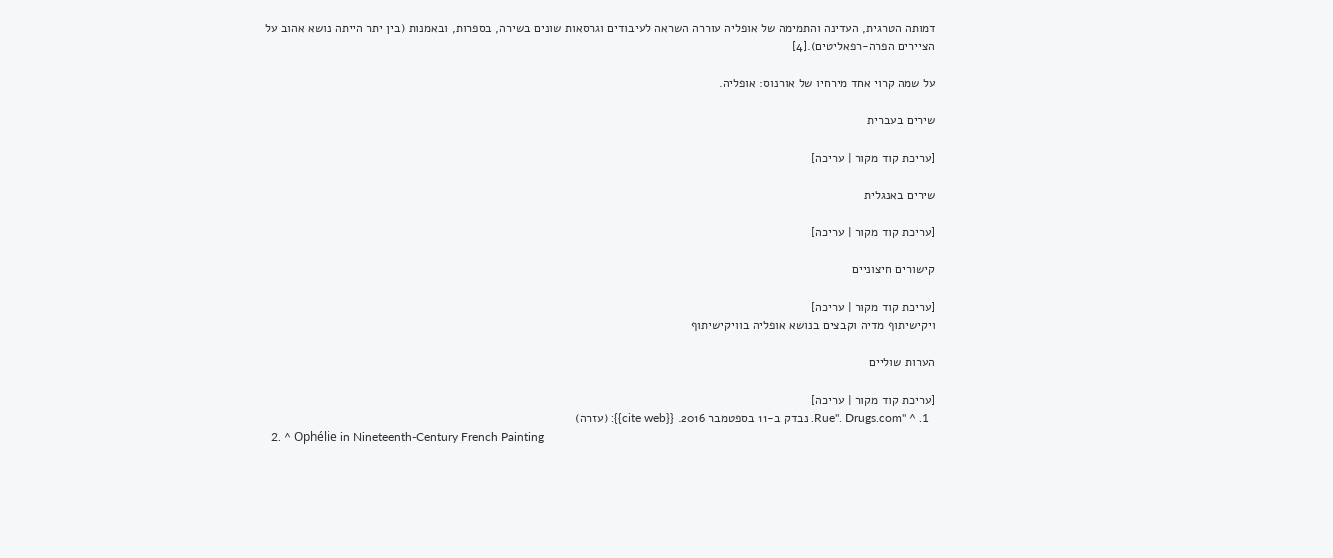דמותה הטרגית, העדינה והתמימה של אופליה עוררה השראה לעיבודים וגרסאות שונים בשירה, בספרות, ובאמנות (בין יתר הייתה נושא אהוב על הציירים הפרה-רפאליטים).[4]

על שמה קרוי אחד מירחיו של אורנוס: אופליה.

שירים בעברית

[עריכת קוד מקור | עריכה]

שירים באנגלית

[עריכת קוד מקור | עריכה]

קישורים חיצוניים

[עריכת קוד מקור | עריכה]
ויקישיתוף מדיה וקבצים בנושא אופליה בוויקישיתוף

הערות שוליים

[עריכת קוד מקור | עריכה]
  1. ^ "Rue". Drugs.com. נבדק ב-11 בספטמבר 2016. {{cite web}}: (עזרה)
  2. ^ Ophélie in Nineteenth-Century French Painting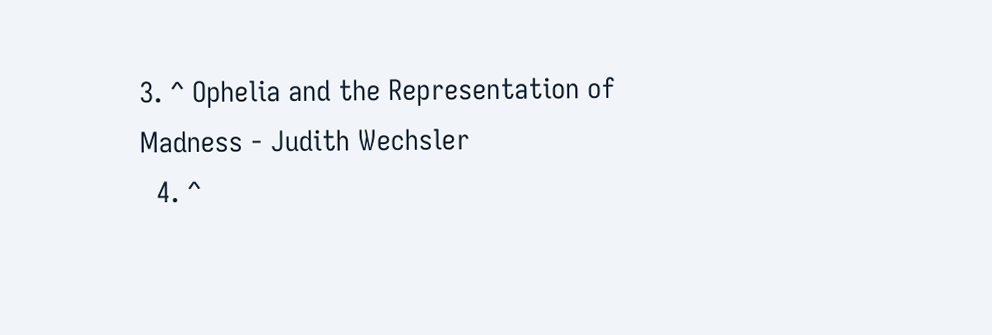3. ^ Ophelia and the Representation of Madness - Judith Wechsler
  4. ^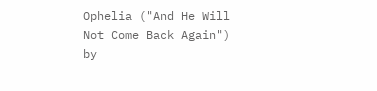Ophelia ("And He Will Not Come Back Again") by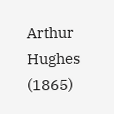Arthur Hughes (1865)